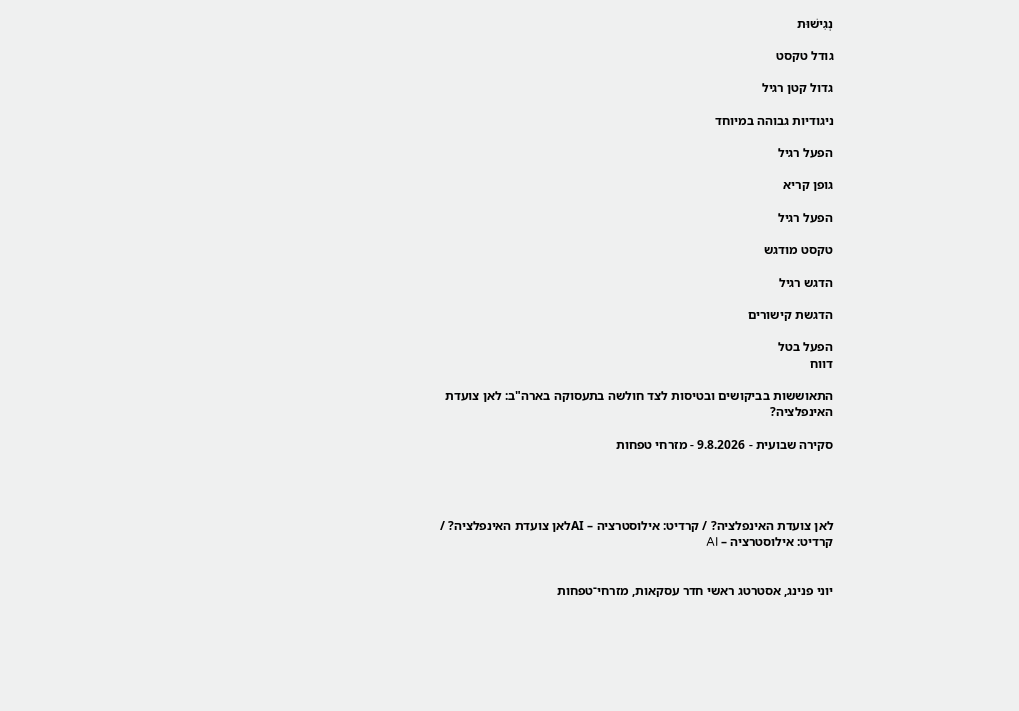נְגִישׁוּת

גודל טקסט

גדול קטן רגיל

ניגודיות גבוהה במיוחד

הפעל רגיל

גופן קריא

הפעל רגיל

טקסט מודגש

הדגש רגיל

הדגשת קישורים

הפעל בטל
דווח

התאוששות בביקושים ובטיסות לצד חולשה בתעסוקה בארה"ב: לאן צועדת האינפלציה?

סקירה שבועית - 9.8.2026 - מזרחי טפחות




לאן צועדת האינפלציה? / קרדיט: אילוסטרציה – AIלאן צועדת האינפלציה? / קרדיט: אילוסטרציה – AI


יוני פנינג, אסטרטג ראשי חדר עסקאות, מזרחי־טפחות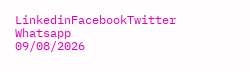LinkedinFacebookTwitter Whatsapp
09/08/2026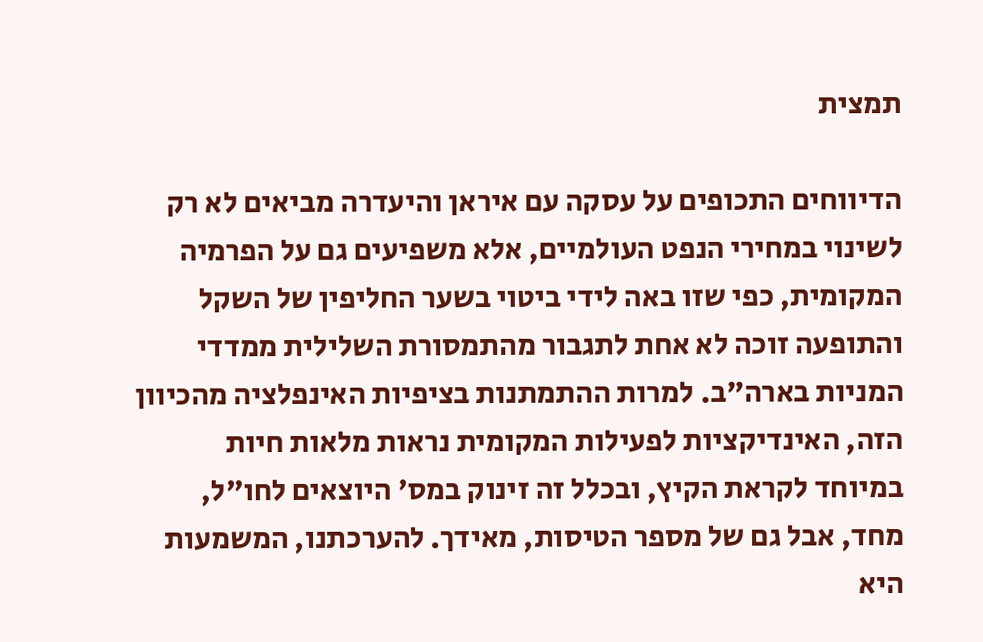תמצית

הדיווחים התכופים על עסקה עם איראן והיעדרה מביאים לא רק לשינוי במחירי הנפט העולמיים, אלא משפיעים גם על הפרמיה המקומית, כפי שזו באה לידי ביטוי בשער החליפין של השקל והתופעה זוכה לא אחת לתגבור מהתמסורת השלילית ממדדי המניות בארה"ב. למרות ההתמתנות בציפיות האינפלציה מהכיוון הזה, האינדיקציות לפעילות המקומית נראות מלאות חיות במיוחד לקראת הקיץ, ובכלל זה זינוק במס' היוצאים לחו"ל, מחד, אבל גם של מספר הטיסות, מאידך. להערכתנו, המשמעות היא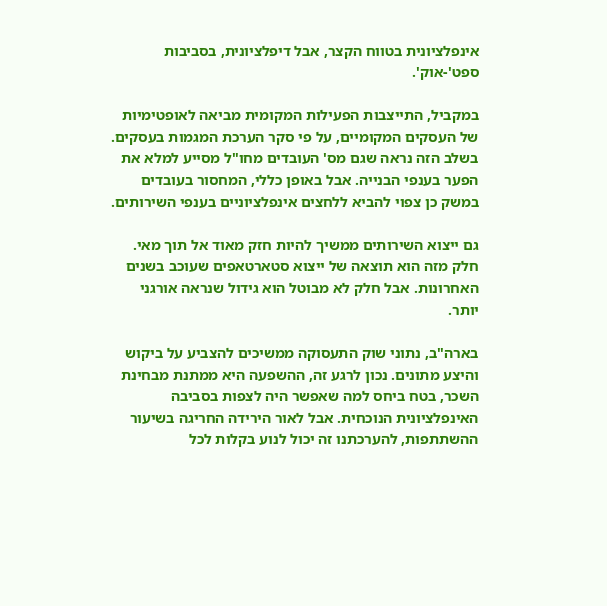אינפלציונית בטווח הקצר, אבל דיפלציונית, בסביבות ספט'-אוק'.

במקביל, התייצבות הפעילות המקומית מביאה לאופטימיות של העסקים המקומיים, על פי סקר הערכת המגמות בעסקים. בשלב הזה נראה שגם מס' העובדים מחו"ל מסייע למלא את הפער בענפי הבנייה. אבל באופן כללי, המחסור בעובדים במשק כן צפוי להביא ללחצים אינפלציוניים בענפי השירותים.

גם ייצוא השירותים ממשיך להיות חזק מאוד אל תוך מאי. חלק מזה הוא תוצאה של ייצוא סטארטאפים שעוכב בשנים האחרונות. אבל חלק לא מבוטל הוא גידול שנראה אורגני יותר.

בארה"ב, נתוני שוק התעסוקה ממשיכים להצביע על ביקוש והיצע מתונים. נכון לרגע זה, ההשפעה היא ממתנת מבחינת השכר, בטח ביחס למה שאפשר היה לצפות בסביבה האינפלציונית הנוכחית. אבל לאור הירידה החריגה בשיעור ההשתתפות, להערכתנו זה יכול לנוע בקלות לכל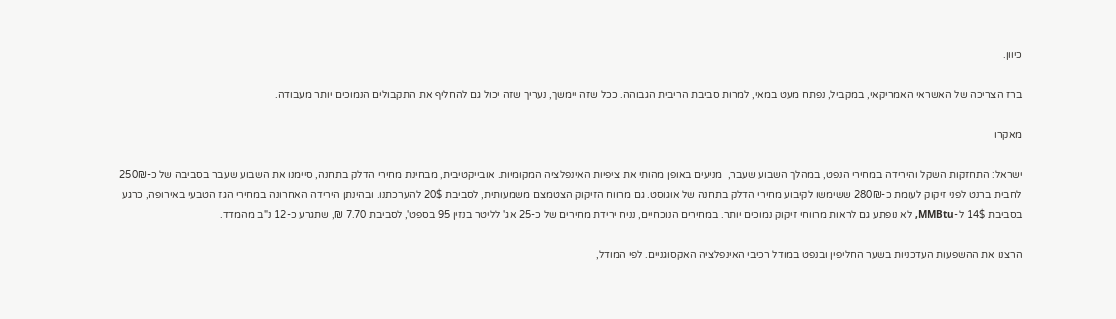כיוון.

ברז הצריכה של האשראי האמריקאי, במקביל, נפתח מעט במאי, למרות סביבת הריבית הגבוהה. ככל שזה יימשך, נעריך שזה יכול גם להחליף את התקבולים הנמוכים יותר מעבודה.

מאקרו

ישראל: התחזקות השקל והירידה במחירי הנפט, במהלך השבוע שעבר,  מניעים באופן מהותי את ציפיות האינפלציה המקומיות. אובייקטיבית, מבחינת מחירי הדלק בתחנה, סיימנו את השבוע שעבר בסביבה של כ-250₪ לחבית ברנט לפני זיקוק לעומת כ-280₪ ששימשו לקיבוע מחירי הדלק בתחנה של אוגוסט. גם מרווח הזיקוק הצטמצם משמעותית, לסביבת 20$ להערכתנו. ובהינתן הירידה האחרונה במחירי הגז הטבעי באירופה, כרגע בסביבת 14$ ל-MMBtu, לא נופתע גם לראות מרווחי זיקוק נמוכים יותר. במחירים הנוכחיים, נניח ירידת מחירים של כ-25 אג' לליטר בנזין 95 בספט', לסביבת 7.70 ₪, שתגרע כ-12 נ"ב מהמדד.

הרצנו את ההשפעות העדכניות בשער החליפין ובנפט במודל רכיבי האינפלציה האקסוגניים. לפי המודל,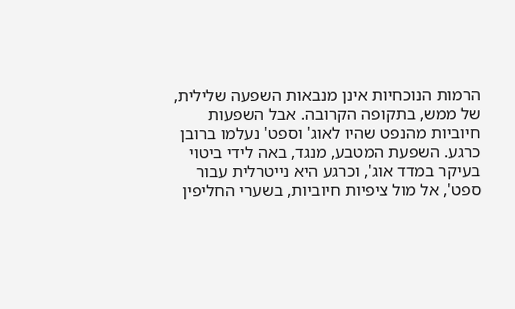הרמות הנוכחיות אינן מנבאות השפעה שלילית, של ממש, בתקופה הקרובה. אבל השפעות חיוביות מהנפט שהיו לאוג' וספט' נעלמו ברובן כרגע. השפעת המטבע, מנגד, באה לידי ביטוי בעיקר במדד אוג', וכרגע היא נייטרלית עבור ספט', אל מול ציפיות חיוביות, בשערי החליפין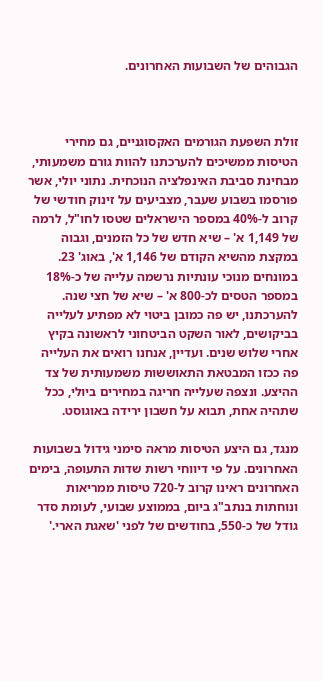הגבוהים של השבועות האחרונים.



זולת השפעת הגורמים האקסוגניים, גם מחירי הטיסות ממשיכים להערכתנו להוות גורם משמעותי, מבחינת סביבת האינפלציה הנוכחית. נתוני יולי, אשר פורסמו בשבוע שעבר, מצביעים על זינוק חודשי של קרוב ל-40% במספר הישראלים שטסו לחו"ל, לרמה של 1,149 א' – שיא חדש של כל הזמנים, וגבוה במקצת מהשיא הקודם של 1,146 א', באוג' 23. במונחים מנוכי עונתיות נרשמה עלייה של כ-18% במספר הטסים לכ-800 א' – שיא של חצי שנה. להערכתנו, יש פה כמובן ביטוי לא מפתיע לעלייה בביקושים, לאור השקט הביטחוני לראשונה בקיץ אחרי שלוש שנים. ועדיין, אנחנו רואים את העלייה פה ככזו המבטאת התאוששות משמעותית של צד ההיצע. ונצפה שעלייה חריגה במחירים ביולי, ככל שתהיה אחת, תבוא על חשבון ירידה באוגוסט.

מנגד, גם היצע הטיסות מראה סימני גידול בשבועות האחרונים. על פי דיווחי רשות שדות התעופה, בימים האחרונים ראינו קרוב ל-720 טיסות ממריאות ונוחתות בנתב"ג ביום, בממוצע שבועי, לעומת סדר גודל של כ-550, בחודשים של לפני 'שאגת הארי.'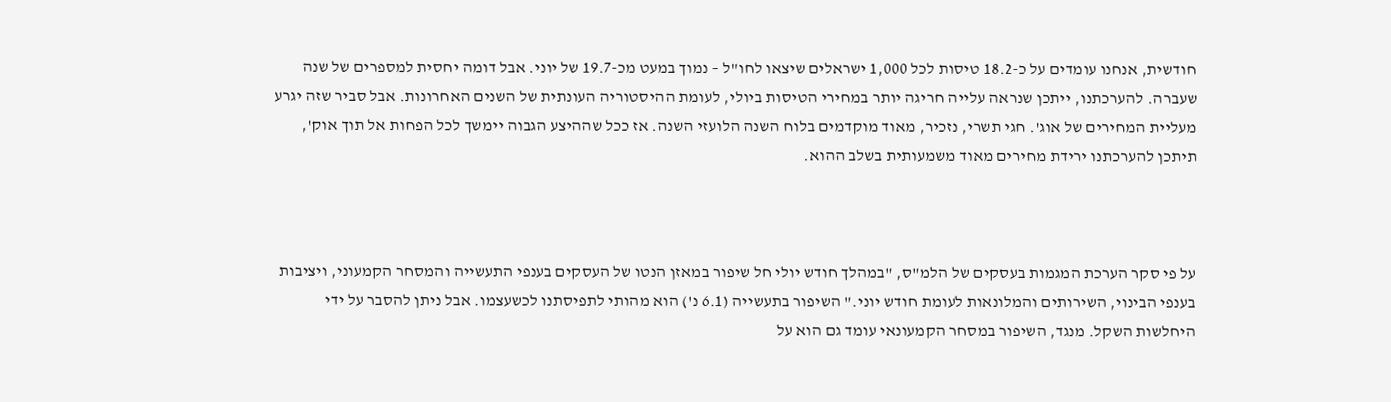חודשית, אנחנו עומדים על כ-18.2 טיסות לכל 1,000 ישראלים שיצאו לחו"ל – נמוך במעט מכ-19.7 של יוני. אבל דומה יחסית למספרים של שנה שעברה. להערכתנו, ייתכן שנראה עלייה חריגה יותר במחירי הטיסות ביולי, לעומת ההיסטוריה העונתית של השנים האחרונות. אבל סביר שזה יגרע מעליית המחירים של אוג'. חגי תשרי, נזכיר, מאוד מוקדמים בלוח השנה הלועזי השנה. אז ככל שההיצע הגבוה יימשך לכל הפחות אל תוך אוק', תיתכן להערכתנו ירידת מחירים מאוד משמעותית בשלב ההוא.



על פי סקר הערכת המגמות בעסקים של הלמ"ס, "במהלך חודש יולי חל שיפור במאזן הנטו של העסקים בענפי התעשייה והמסחר הקמעוני, ויציבות בענפי הבינוי, השירותים והמלונאות לעומת חודש יוני." השיפור בתעשייה (6.1 נ') הוא מהותי לתפיסתנו לכשעצמו. אבל ניתן להסבר על ידי היחלשות השקל. מנגד, השיפור במסחר הקמעונאי עומד גם הוא על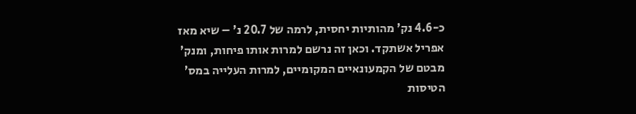כ-4.6 נק' מהותיות יחסית, לרמה של 20.7 נ' – שיא מאז אפריל אשתקד. וכאן זה נרשם למרות אותו פיחות, ומנק' מבטם של הקמעונאיים המקומיים, למרות העלייה במס' הטיסות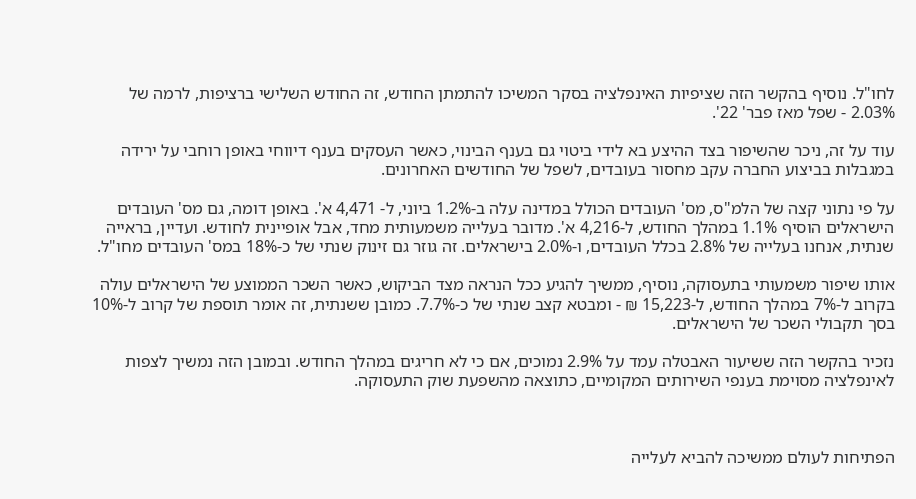לחו"ל. נוסיף בהקשר הזה שציפיות האינפלציה בסקר המשיכו להתמתן החודש, זה החודש השלישי ברציפות, לרמה של 2.03% - שפל מאז פבר' 22'.

עוד על זה, ניכר שהשיפור בצד ההיצע בא לידי ביטוי גם בענף הבינוי, כאשר העסקים בענף דיווחי באופן רוחבי על ירידה במגבלות בביצוע החברה עקב מחסור בעובדים, לשפל של החודשים האחרונים.

על פי נתוני קצה של הלמ"ס, מס' העובדים הכולל במדינה עלה ב-1.2% ביוני, ל- 4,471 א'. באופן דומה, גם מס' העובדים הישראלים הוסיף 1.1% במהלך החודש, ל-4,216 א'. מדובר בעלייה משמעותית מחד, אבל אופיינית לחודש. ועדיין, בראייה שנתית, אנחנו בעלייה של 2.8% בכלל העובדים, ו-2.0% בישראלים. זה גוזר גם זינוק שנתי של כ-18% במס' העובדים מחו"ל.

אותו שיפור משמעותי בתעסוקה, נוסיף, ממשיך להגיע ככל הנראה מצד הביקוש, כאשר השכר הממוצע של הישראלים עולה בקרוב ל-7% במהלך החודש, ל-15,223 ₪ - ומבטא קצב שנתי של כ-7.7%. כמובן ששנתית, זה אומר תוספת של קרוב ל-10% בסך תקבולי השכר של הישראלים.

נזכיר בהקשר הזה ששיעור האבטלה עמד על 2.9% נמוכים, אם כי לא חריגים במהלך החודש. ובמובן הזה נמשיך לצפות לאינפלציה מסוימת בענפי השירותים המקומיים, כתוצאה מהשפעת שוק התעסוקה.



הפתיחות לעולם ממשיכה להביא לעלייה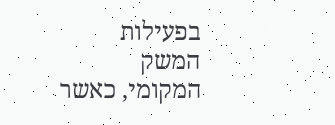בפעילות המשק המקומי, כאשר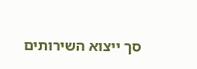סך ייצוא השירותים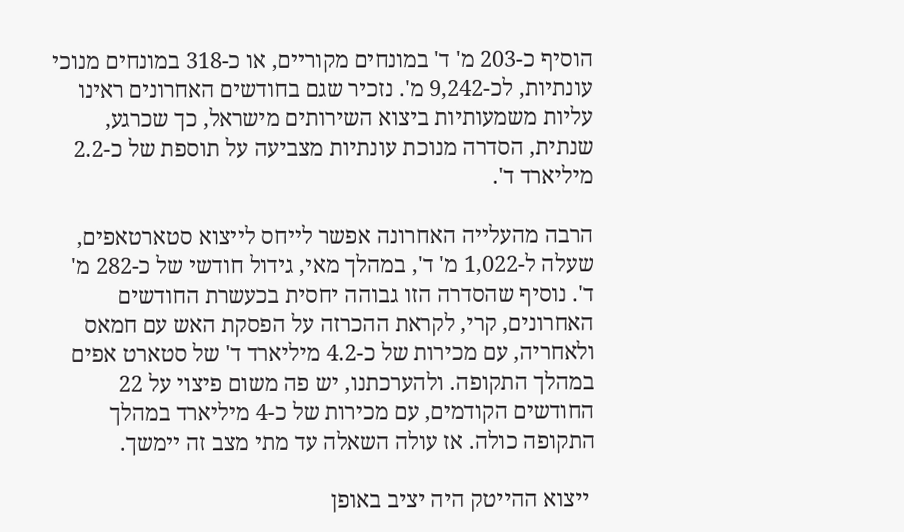הוסיף כ-203 מ' ד' במונחים מקוריים, או כ-318 במונחים מנוכי עונתיות, לכ-9,242 מ'. נזכיר שגם בחודשים האחרונים ראינו עליות משמעותיות ביצוא השירותים מישראל, כך שכרגע, שנתית, הסדרה מנוכת עונתיות מצביעה על תוספת של כ-2.2 מיליארד ד'.

הרבה מהעלייה האחרונה אפשר לייחס לייצוא סטארטאפים, שעלה ל-1,022 מ' ד', במהלך מאי, גידול חודשי של כ-282 מ' ד'. נוסיף שהסדרה הזו גבוהה יחסית בכעשרת החודשים האחרונים, קרי, לקראת ההכרזה על הפסקת האש עם חמאס ולאחריה, עם מכירות של כ-4.2 מיליארד ד' של סטארט אפים במהלך התקופה. ולהערכתנו, יש פה משום פיצוי על 22 החודשים הקודמים, עם מכירות של כ-4 מיליארד במהלך התקופה כולה. אז עולה השאלה עד מתי מצב זה יימשך.

 ייצוא ההייטק היה יציב באופן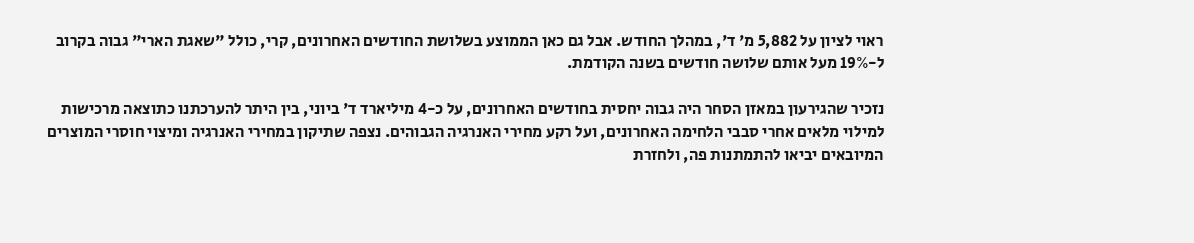ראוי לציון על 5,882 מ' ד', במהלך החודש. אבל גם כאן הממוצע בשלושת החודשים האחרונים, קרי, כולל "שאגת הארי" גבוה בקרוב ל-19% מעל אותם שלושה חודשים בשנה הקודמת.

נזכיר שהגירעון במאזן הסחר היה גבוה יחסית בחודשים האחרונים, על כ-4 מיליארד ד' ביוני, בין היתר להערכתנו כתוצאה מרכישות למילוי מלאים אחרי סבבי הלחימה האחרונים, ועל רקע מחירי האנרגיה הגבוהים. נצפה שתיקון במחירי האנרגיה ומיצוי חוסרי המוצרים המיובאים יביאו להתמתנות פה, ולחזרת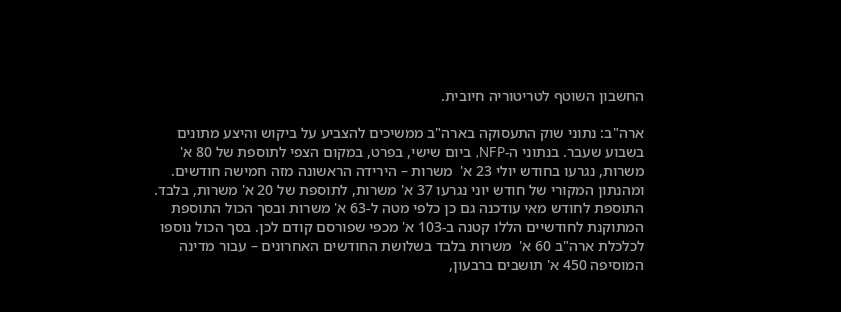החשבון השוטף לטריטוריה חיובית.

ארה"ב: נתוני שוק התעסוקה בארה"ב ממשיכים להצביע על ביקוש והיצע מתונים בשבוע שעבר. בנתוני ה-NFP, ביום שישי, בפרט, במקום הצפי לתוספת של 80 א' משרות, נגרעו בחודש יולי 23 א'  משרות – הירידה הראשונה מזה חמישה חודשים. ומהנתון המקורי של חודש יוני נגרעו 37 א' משרות, לתוספת של 20 א' משרות, בלבד. התוספת לחודש מאי עודכנה גם כן כלפי מטה ל-63 א' משרות ובסך הכול התוספת המתוקנת לחודשיים הללו קטנה ב-103 א' מכפי שפורסם קודם לכן. בסך הכול נוספו לכלכלת ארה"ב 60 א'  משרות בלבד בשלושת החודשים האחרונים – עבור מדינה המוסיפה 450 א' תושבים ברבעון,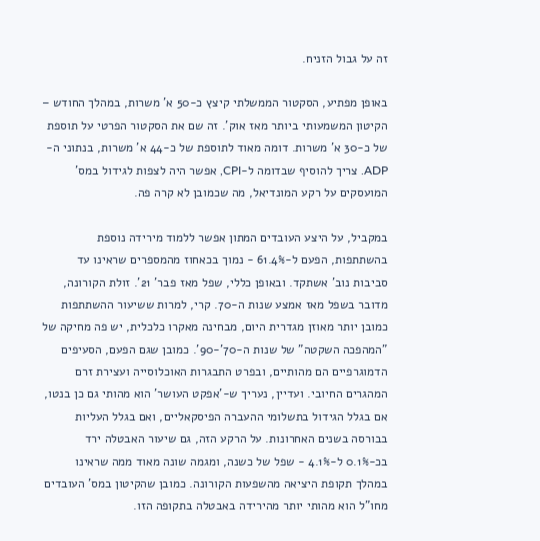זה על גבול הזניח.

באופן מפתיע, הסקטור הממשלתי קיצץ כ-50 א' משרות, במהלך החודש – הקיטון המשמעותי ביותר מאז אוק'. זה שם את הסקטור הפרטי על תוספת של כ-30 א' משרות. דומה מאוד לתוספת של כ-44 א' משרות, בנתוני ה-ADP. צריך להוסיף שבדומה ל-CPI, אפשר היה לצפות לגידול במס' המועסקים על רקע המונדיאל, מה שכמובן לא קרה פה.

במקביל, על היצע העובדים המתון אפשר ללמוד מירידה נוספת בהשתתפות, הפעם ל-61.4% - נמוך בכאחוז מהמספרים שראינו עד סביבות נוב' אשתקד. ובאופן כללי, שפל מאז פבר' 21'. זולת הקורונה, מדובר בשפל מאז אמצע שנות ה-70. קרי, למרות ששיעור ההשתתפות כמובן יותר מאוזן מגדרית היום, מבחינה מאקרו כלכלית, יש פה מחיקה של "המהפכה השקטה" של שנות ה-70'-90'. כמובן שגם הפעם, הסעיפים הדמוגרפיים הם מהותיים, ובפרט התבגרות האוכלוסייה ועצירת זרם המהגרים החיובי. ועדיין, נעריך ש-'אפקט העושר' הוא מהותי גם כן בנטו, אם בגלל הגידול בתשלומי ההעברה הפיסקאליים, ואם בגלל העליות בבורסה בשנים האחרונות. על הרקע הזה, גם שיעור האבטלה ירד בכ-0.1% ל-4.1% - שפל של כשנה, ומגמה שונה מאוד ממה שראינו במהלך תקופת היציאה מהשפעות הקורונה. כמובן שהקיטון במס' העובדים מחו"ל הוא מהותי יותר מהירידה באבטלה בתקופה הזו.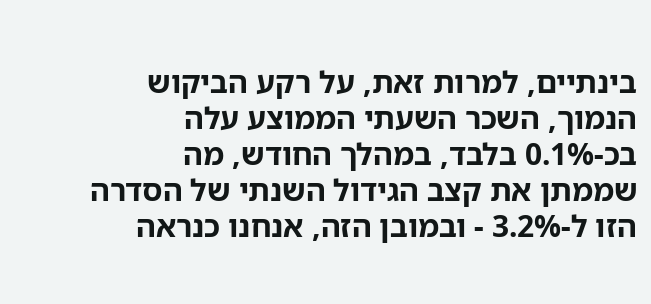בינתיים, למרות זאת, על רקע הביקוש הנמוך, השכר השעתי הממוצע עלה בכ-0.1% בלבד, במהלך החודש, מה שממתן את קצב הגידול השנתי של הסדרה הזו ל-3.2% - ובמובן הזה, אנחנו כנראה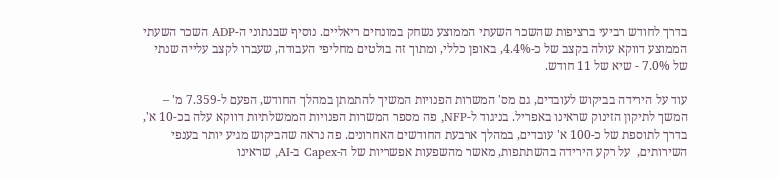בדרך לחודש רביעי ברציפות שהשכר השעתי הממוצע נשחק במונחים ריאליים. נוסיף שבנתוני ה-ADP השכר השעתי הממוצע דווקא עולה בקצב של כ-4.4%, באופן כללי, ומתוך זה בולטים מחליפי העבודה, שעברו לקצב עלייה שנתי של 7.0% - שיא של 11 חודש.

עוד על הירידה בביקוש לעובדים, גם מס' המשרות הפנויות המשיך להתמתן במהלך החודש, הפעם ל-7.359 מ' – המשך לתיקון הזינוק שראינו באפריל. בניגוד ל-NFP, פה מספר המשרות הפנויות הממשלתיות דווקא עלה בכ-10 א', בדרך לתוספת של כ-100 א' עובדים, במהלך ארבעת החודשים האחרונים. פה נראה שהביקוש מגיע יותר בענפי השירותים,  על רקע הירידה בהשתתפות, מאשר מהשפעות אפשריות של ה-Capex ב-AI, שראינו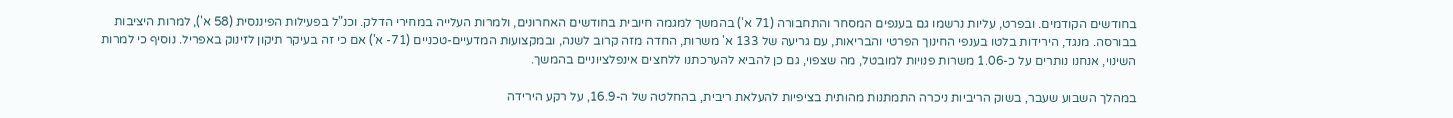בחודשים הקודמים. ובפרט, עליות נרשמו גם בענפים המסחר והתחבורה (71 א') בהמשך למגמה חיובית בחודשים האחרונים, ולמרות העלייה במחירי הדלק. וכנ"ל בפעילות הפיננסית (58 א'), למרות היציבות בבורסה. מנגד, הירידות בלטו בענפי החינוך הפרטי והבריאות, עם גריעה של 133 א' משרות, החדה מזה קרוב לשנה, ובמקצועות המדעיים-טכניים (71- א') אם כי זה בעיקר תיקון לזינוק באפריל. נוסיף כי למרות השינוי, אנחנו נותרים על כ-1.06 משרות פנויות למובטל, מה שצפוי, גם כן להביא להערכתנו ללחצים אינפלציוניים בהמשך.

במהלך השבוע שעבר, בשוק הריביות ניכרה התמתנות מהותית בציפיות להעלאת ריבית, בהחלטה של ה-16.9, על רקע הירידה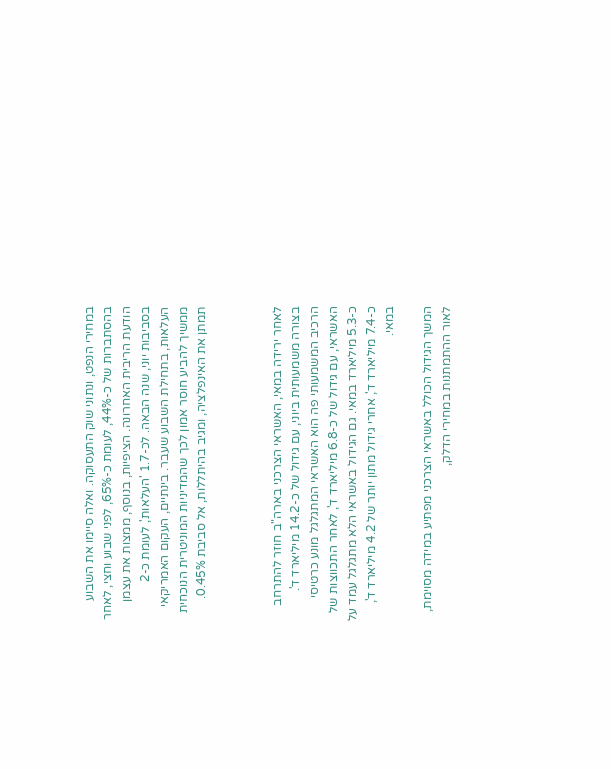במחירי הנפט, ונתוני שוק התעסוקה. ואלה סיימו את השבוע בהסתברות של כ-44%, לעומת כ-65%, לפני שבוע וחצי, לאחר הודעת הריבית האחרונה. הציפיות, בנוסף, ממצות את עצמן בסביבות יוני, שנה הבאה. לכ-1.7 'העלאות', לעומת כ-2 העלאות, בתחילת השבוע שעבר. בינתיים, העקום האמריקאי ממשיך להביע חוסר אמון לכך שהמדיניות המוניטרית הנוכחית תמתן את האינפלציה, ומגיב בהיתללות, אל סביבת 0.45%.



לאחר ירידה במאי, האשראי הצרכני בארה"ב חוזר להתרחב בצורה משמעותית ביוני, עם גידול של כ-14.2 מיליארד ד'. הרכיב המשמעותי פה הוא האשראי המתגלגל מונע כרטיסי האשראי, עם גידול של כ-6.8 מיליארד ד', לאחר התכווצות של כ-5.3 מיליארד במאי. גם הגידול באשראי הלא מתגלגל עמד על כ-7.4 מיליארד ד', אחרי גידול מתון יותר של 4.2 מיליארד ד', במאי.

המשך הגידול הכולל באשראי הצרכני מפתיע במידה מסוימת, לאור ההתמתנות במחירי הדלק,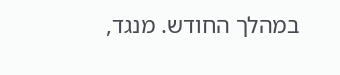במהלך החודש. מנגד,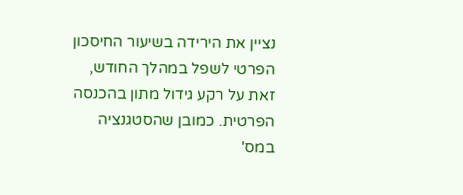נציין את הירידה בשיעור החיסכון הפרטי לשפל במהלך החודש, זאת על רקע גידול מתון בהכנסה הפרטית. כמובן שהסטגנציה במס'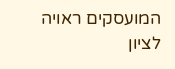המועסקים ראויה לציון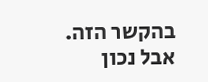בהקשר הזה. אבל נכון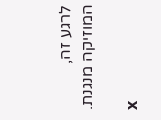לרגע זה, המוזיקה מנגנת.

x